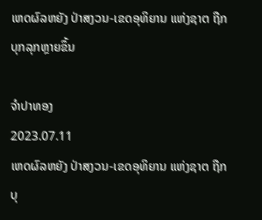ເຫດຜົລຫຍັງ ປ່າສງວນ-ເຂດອຸທິຍານ ແຫ່ງຊາຕ ຖືກບຸກລຸກຫຼາຍຂຶ້ນ

ຈຳປາທອງ
2023.07.11
ເຫດຜົລຫຍັງ ປ່າສງວນ-ເຂດອຸທິຍານ ແຫ່ງຊາຕ ຖືກບຸ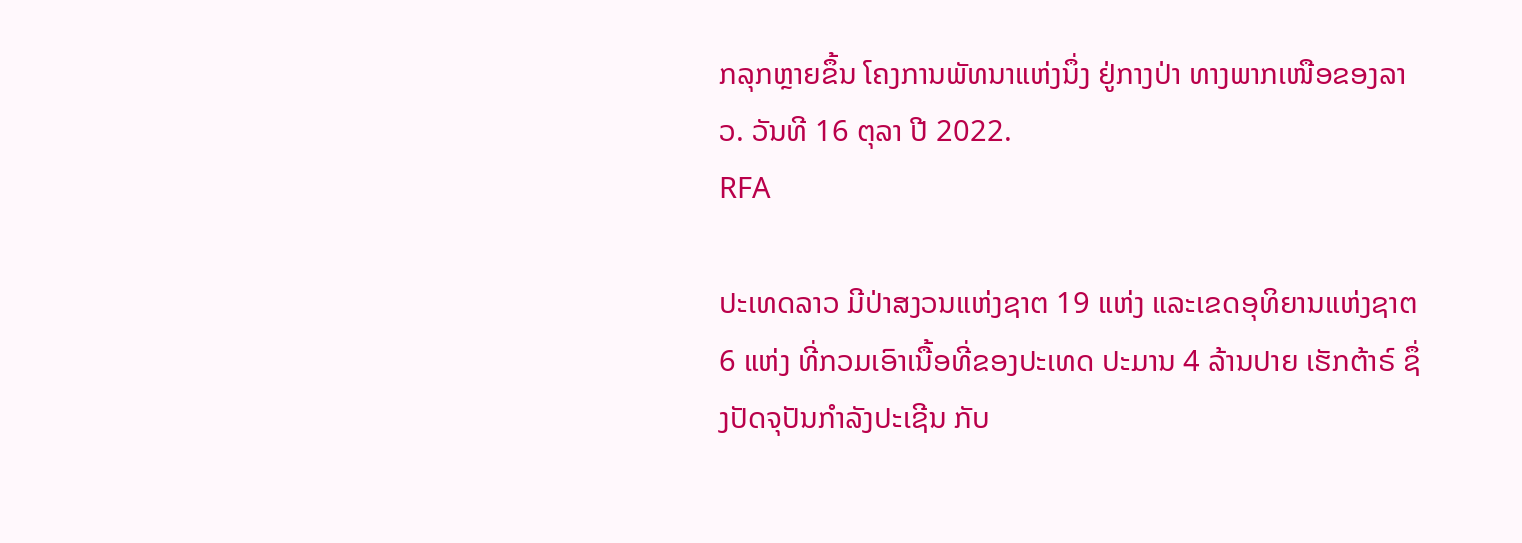ກລຸກຫຼາຍຂຶ້ນ ໂຄງການພັທນາແຫ່ງນຶ່ງ ຢູ່ກາງປ່າ ທາງພາກເໜືອຂອງລາວ. ວັນທີ 16 ຕຸລາ ປີ 2022.
RFA

ປະເທດລາວ ມີປ່າສງວນແຫ່ງຊາຕ 19 ແຫ່ງ ແລະເຂດອຸທິຍານແຫ່ງຊາຕ 6 ແຫ່ງ ທີ່ກວມເອົາເນື້ອທີ່ຂອງປະເທດ ປະມານ 4 ລ້ານປາຍ ເຮັກຕ້າຣ໌ ຊຶ່ງປັດຈຸປັນກໍາລັງປະເຊີນ ກັບ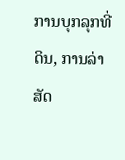ການບຸກລຸກທີ່ດິນ, ການລ່າສັດ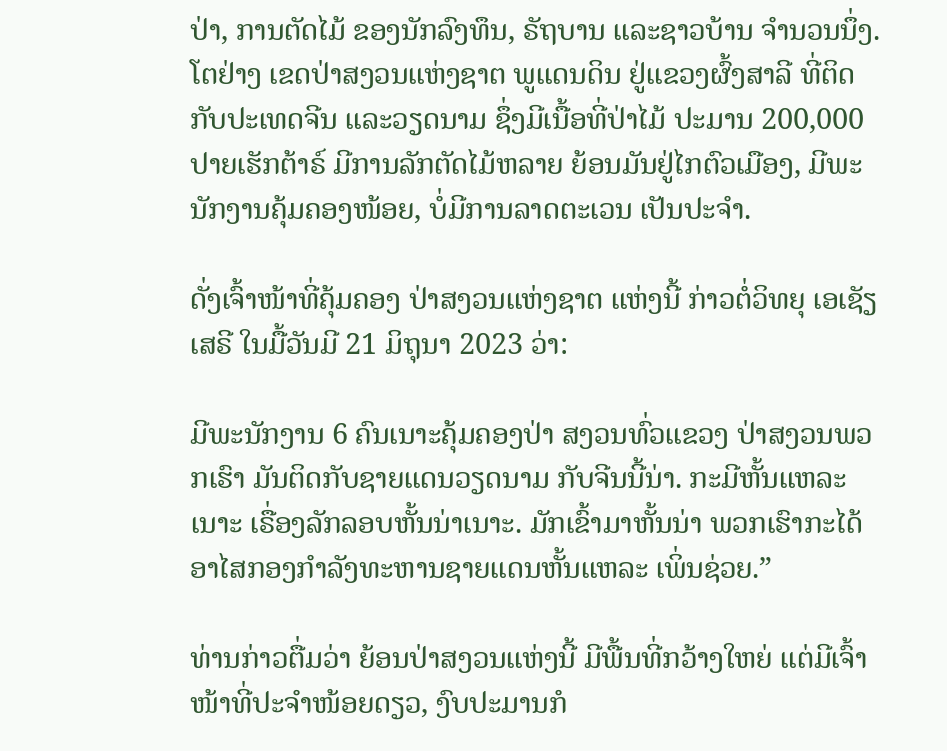ປ່າ, ການຕັດໄມ້ ຂອງນັກລົງທຶນ, ຣັຖບານ ແລະຊາວບ້ານ ຈໍານວນນຶ່ງ. ໂຕຢ່າງ ເຂດປ່າສງວນແຫ່ງຊາຕ ພູແດນດິນ ຢູ່ແຂວງຜົ້ງສາລີ ທີ່ຕິດກັບປະເທດຈີນ ແລະວຽດນາມ ຊຶ່ງມີເນື້ອທີ່ປ່າໄມ້ ປະມານ 200,000 ປາຍເຮັກຕ້າຣ໌ ມີການລັກຕັດໄມ້ຫລາຍ ຍ້ອນມັນຢູ່ໄກຕົວເມືອງ, ມີພະນັກງານຄຸ້ມຄອງໜ້ອຍ, ບໍ່ມີການລາດຕະເວນ ເປັນປະຈໍາ.

ດັ່ງເຈົ້າໜ້າທີ່ຄຸ້ມຄອງ ປ່າສງວນແຫ່ງຊາຕ ແຫ່ງນີ້ ກ່າວຕໍ່ວິທຍຸ ເອເຊັຽ ເສຣີ ໃນມື້ວັນມີ 21 ມິຖຸນາ 2023 ວ່າ:

ມີພະນັກງານ 6 ຄົນເນາະຄຸ້ມຄອງປ່າ ສງວນທົ່ວແຂວງ ປ່າສງວນພວກເຮົາ ມັນຕິດກັບຊາຍແດນວຽດນາມ ກັບຈີນນີ້ນ່າ. ກະມີຫັ້ນແຫລະເນາະ ເຣື່ອງລັກລອບຫັ້ນນ່າເນາະ. ມັກເຂົ້າມາຫັ້ນນ່າ ພວກເຮົາກະໄດ້ອາໄສກອງກໍາລັງທະຫານຊາຍແດນຫັ້ນແຫລະ ເພິ່ນຊ່ວຍ.”

ທ່ານກ່າວຕື່ມວ່າ ຍ້ອນປ່າສງວນແຫ່ງນີ້ ມີພື້ນທີ່ກວ້າງໃຫຍ່ ແຕ່ມີເຈົ້າໜ້າທີ່ປະຈໍາໜ້ອຍດຽວ, ງົບປະມານກໍ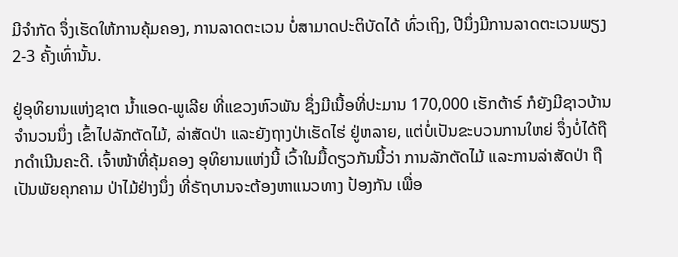ມີຈໍາກັດ ຈຶ່ງເຮັດໃຫ້ການຄຸ້ມຄອງ, ການລາດຕະເວນ ບໍ່ສາມາດປະຕິບັດໄດ້ ທົ່ວເຖິງ, ປີນຶ່ງມີການລາດຕະເວນພຽງ 2-3 ຄັ້ງເທົ່ານັ້ນ.

ຢູ່ອຸທິຍານແຫ່ງຊາຕ ນໍ້າແອດ-ພູເລີຍ ທີ່ແຂວງຫົວພັນ ຊຶ່ງມີເນື້ອທີ່ປະມານ 170,000 ເຮັກຕ້າຣ໌ ກໍຍັງມີຊາວບ້ານຈໍານວນນຶ່ງ ເຂົ້າໄປລັກຕັດໄມ້, ລ່າສັດປ່າ ແລະຍັງຖາງປ່າເຮັດໄຮ່ ຢູ່ຫລາຍ, ແຕ່ບໍ່ເປັນຂະບວນການໃຫຍ່ ຈຶ່ງບໍ່ໄດ້ຖືກດໍາເນີນຄະດີ. ເຈົ້າໜ້າທີ່ຄຸ້ມຄອງ ອຸທິຍານແຫ່ງນີ້ ເວົ້າໃນມື້ດຽວກັນນີ້ວ່າ ການລັກຕັດໄມ້ ແລະການລ່າສັດປ່າ ຖືເປັນພັຍຄຸກຄາມ ປ່າໄມ້ຢ່າງນຶ່ງ ທີ່ຣັຖບານຈະຕ້ອງຫາແນວທາງ ປ້ອງກັນ ເພື່ອ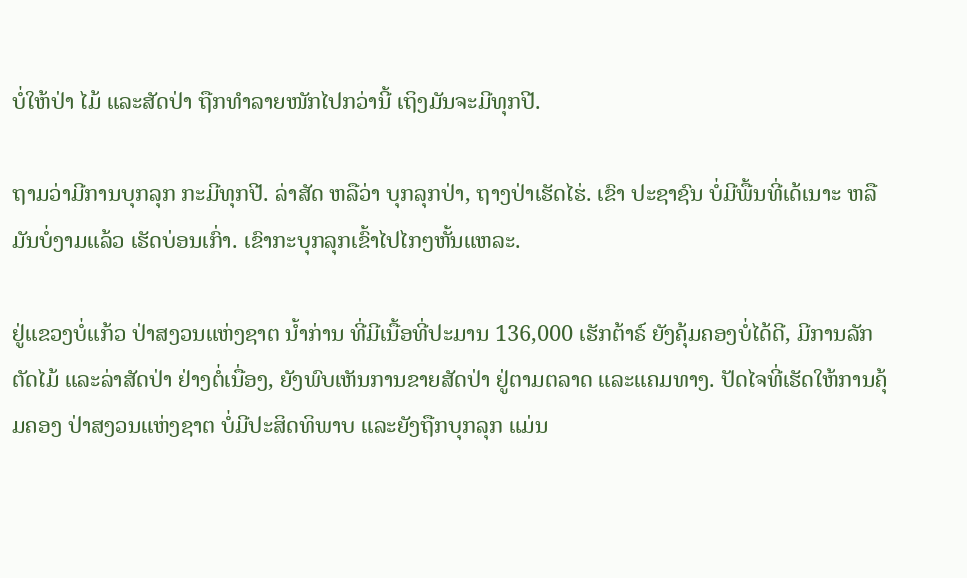ບໍ່ໃຫ້ປ່າ ໄມ້ ແລະສັດປ່າ ຖືກທໍາລາຍໜັກໄປກວ່ານີ້ ເຖິງມັນຈະມີທຸກປີ.

ຖາມວ່າມີການບຸກລຸກ ກະມີທຸກປີ. ລ່າສັດ ຫລືວ່າ ບຸກລຸກປ່າ, ຖາງປ່າເຮັດໄຮ່. ເຂົາ ປະຊາຊົນ ບໍ່ມີພື້ນທີ່ເດ້ເນາະ ຫລື ມັນບໍ່ງາມແລ້ວ ເຮັດບ່ອນເກົ່າ. ເຂົາກະບຸກລຸກເຂົ້າໄປໄກໆຫັ້ນແຫລະ.

ຢູ່ແຂວງບໍ່ແກ້ວ ປ່າສງວນແຫ່ງຊາຕ ນໍ້າກ່ານ ທີ່ມີເນື້ອທີ່ປະມານ 136,000 ເຮັກຕ້າຣ໌ ຍັງຄຸ້ມຄອງບໍ່ໄດ້ດີ, ມີການລັກຕັດໄມ້ ແລະລ່າສັດປ່າ ຢ່າງຕໍ່ເນື່ອງ, ຍັງພົບເຫັນການຂາຍສັດປ່າ ຢູ່ຕາມຕລາດ ແລະແຄມທາງ. ປັດໄຈທີ່ເຮັດໃຫ້ການຄຸ້ມຄອງ ປ່າສງວນແຫ່ງຊາຕ ບໍ່ມີປະສິດທິພາບ ແລະຍັງຖືກບຸກລຸກ ແມ່ນ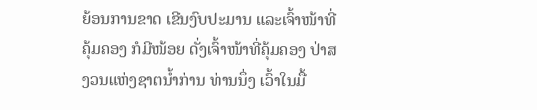ຍ້ອນການຂາດ ເຂີນງົບປະມານ ແລະເຈົ້າໜ້າທີ່ຄຸ້ມຄອງ ກໍມີໜ້ອຍ ດັ່ງເຈົ້າໜ້າທີ່ຄຸ້ມຄອງ ປ່າສງວນແຫ່ງຊາຕນໍ້າກ່ານ ທ່ານນຶ່ງ ເວົ້າໃນມື້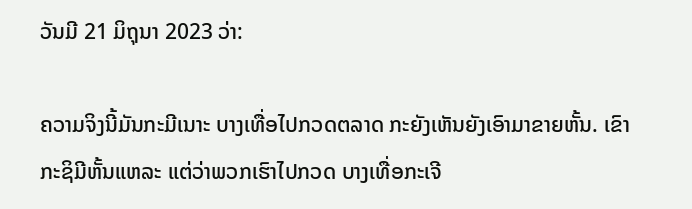ວັນມີ 21 ມິຖຸນາ 2023 ວ່າ:

ຄວາມຈິງນີ້ມັນກະມີເນາະ ບາງເທື່ອໄປກວດຕລາດ ກະຍັງເຫັນຍັງເອົາມາຂາຍຫັ້ນ. ເຂົາກະຊິມີຫັ້ນແຫລະ ແຕ່ວ່າພວກເຮົາໄປກວດ ບາງເທື່ອກະເຈີ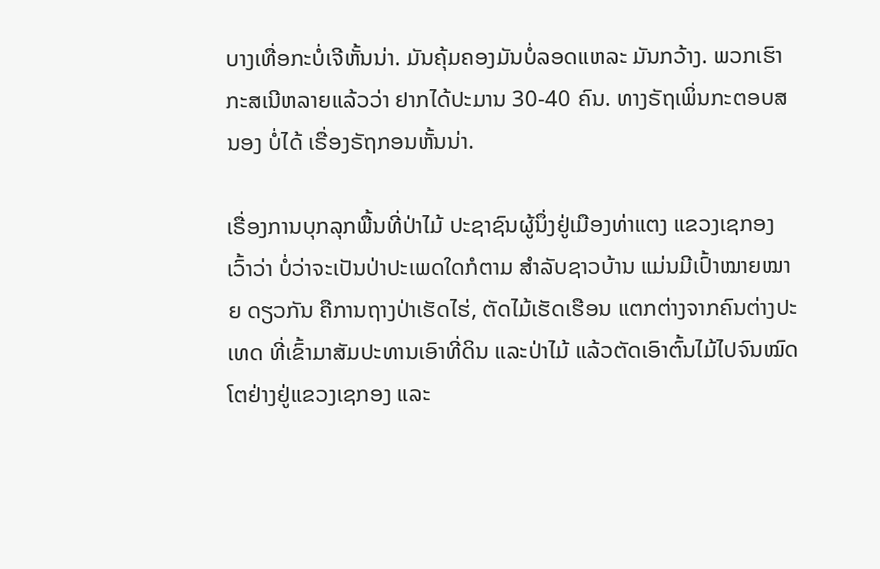ບາງເທື່ອກະບໍ່ເຈີຫັ້ນນ່າ. ມັນຄຸ້ມຄອງມັນບໍ່ລອດແຫລະ ມັນກວ້າງ. ພວກເຮົາກະສເນີຫລາຍແລ້ວວ່າ ຢາກໄດ້ປະມານ 30-40 ຄົນ. ທາງຣັຖເພິ່ນກະຕອບສນອງ ບໍ່ໄດ້ ເຣື່ອງຣັຖກອນຫັ້ນນ່າ.

ເຣື່ອງການບຸກລຸກພື້ນທີ່ປ່າໄມ້ ປະຊາຊົນຜູ້ນຶ່ງຢູ່ເມືອງທ່າແຕງ ແຂວງເຊກອງ ເວົ້າວ່າ ບໍ່ວ່າຈະເປັນປ່າປະເພດໃດກໍຕາມ ສໍາລັບຊາວບ້ານ ແມ່ນມີເປົ້າໝາຍໝາຍ ດຽວກັນ ຄືການຖາງປ່າເຮັດໄຮ່, ຕັດໄມ້ເຮັດເຮືອນ ແຕກຕ່າງຈາກຄົນຕ່າງປະເທດ ທີ່ເຂົ້າມາສັມປະທານເອົາທີ່ດິນ ແລະປ່າໄມ້ ແລ້ວຕັດເອົາຕົ້ນໄມ້ໄປຈົນໝົດ ໂຕຢ່າງຢູ່ແຂວງເຊກອງ ແລະ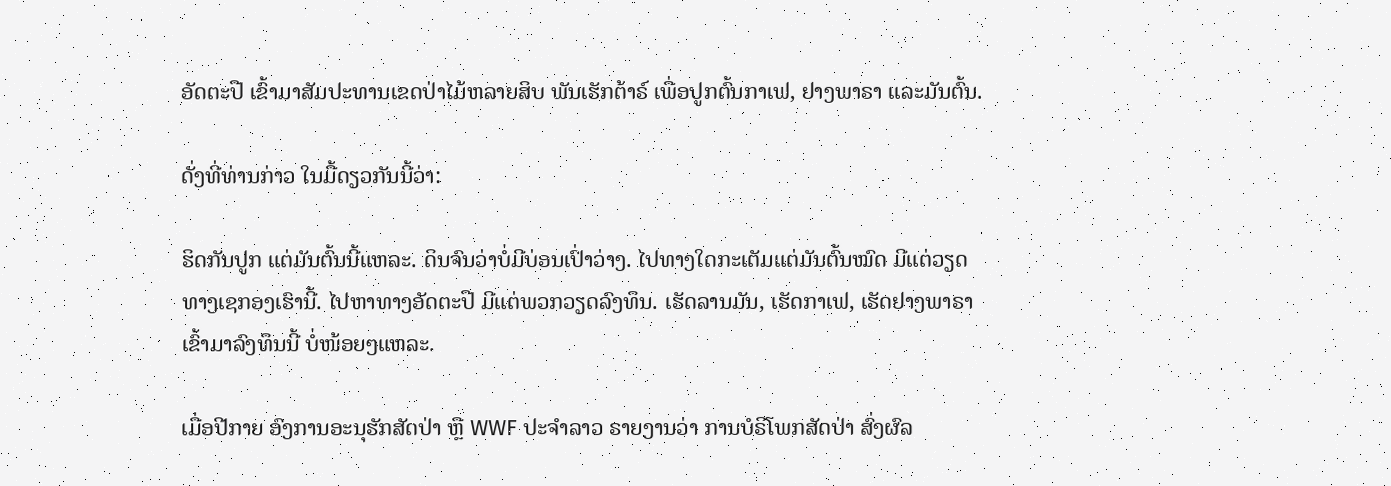ອັດຕະປື ເຂົ້າມາສັມປະທານເຂດປ່າໄມ້ຫລາຍສິບ ພັນເຮັກຕ້າຣ໌ ເພື່ອປູກຕົ້ນກາເຟ, ຢາງພາຣາ ແລະມັນຕົ້ນ.

ດັ່ງທີ່ທ່ານກ່າວ ໃນມື້ດຽວກັນນີ້ວ່າ:

ຮິດກັນປູກ ແຕ່ມັນຕົ້ນນີ້ແຫລະ. ດິນຈົນວ່າບໍ່ມີບ່ອນເປົ່າວ່າງ. ໄປທາງໃດກະເຕັມແຕ່ມັນຕົ້ນໝົດ ມີແຕ່ວຽດທາງເຊກອງເຮົານີ້. ໄປຫາທາງອັດຕະປື ມີແຕ່ພວກວຽດລົງທຶນ. ເຮັດລານມັນ, ເຮັດກາເຟ, ເຮັດຢາງພາຣາ ເຂົ້າມາລົງທຶນນີ້ ບໍ່ໜ້ອຍໆແຫລະ.

ເມື່ອປີກາຍ ອົງການອະນຸຮັກສັດປ່າ ຫຼື WWF ປະຈໍາລາວ ຣາຍງານວ່າ ການບໍຣິໂພກສັດປ່າ ສົ່ງຜົລ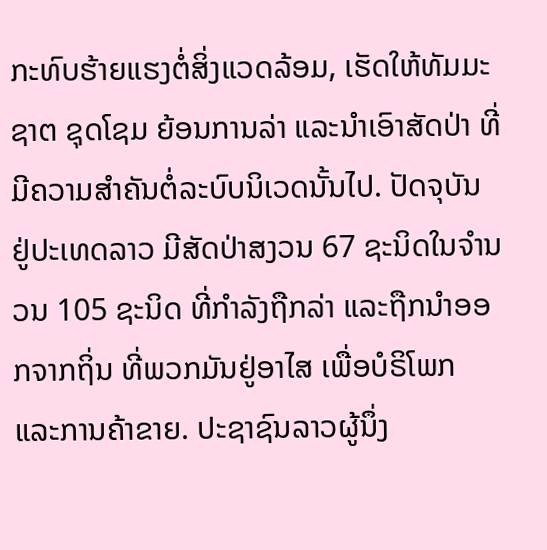ກະທົບຮ້າຍແຮງຕໍ່ສິ່ງແວດລ້ອມ, ເຮັດໃຫ້ທັມມະຊາຕ ຊຸດໂຊມ ຍ້ອນການລ່າ ແລະນໍາເອົາສັດປ່າ ທີ່ມີຄວາມສໍາຄັນຕໍ່ລະບົບນິເວດນັ້ນໄປ. ປັດຈຸບັນ ຢູ່ປະເທດລາວ ມີສັດປ່າສງວນ 67 ຊະນິດໃນຈໍານວນ 105 ຊະນິດ ທີ່ກໍາລັງຖືກລ່າ ແລະຖືກນໍາອອກຈາກຖິ່ນ ທີ່ພວກມັນຢູ່ອາໄສ ເພື່ອບໍຣິໂພກ ແລະການຄ້າຂາຍ. ປະຊາຊົນລາວຜູ້ນຶ່ງ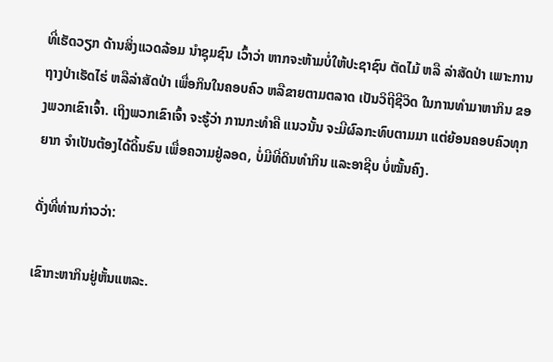ທີ່ເຮັດວຽກ ດ້ານສິ່ງແວດລ້ອມ ນໍາຊຸມຊົນ ເວົ້າວ່າ ຫາກຈະຫ້າມບໍ່ໃຫ້ປະຊາຊົນ ຕັດໄມ້ ຫລື ລ່າສັດປ່າ ເພາະການຖາງປ່າເຮັດໄຮ່ ຫລືລ່າສັດປ່າ ເພື່ອກິນໃນຄອບຄົວ ຫລືຂາຍຕາມຕລາດ ເປັນວິຖີຊີວິດ ໃນການທໍາມາຫາກິນ ຂອງພວກເຂົາເຈົ້າ. ເຖິງພວກເຂົາເຈົ້າ ຈະຮູ້ວ່າ ການກະທໍາຄື ແນວນັ້ນ ຈະມີຜົລກະທົບຕາມມາ ແຕ່ຍ້ອນຄອບຄົວທຸກຍາກ ຈໍາເປັນຕ້ອງໄດ້ດິ້ນຮົນ ເພື່ອຄວາມຢູ່ລອດ, ບໍ່ມີທີ່ດິນທໍາກິນ ແລະອາຊີບ ບໍ່ໝັ້ນຄົງ.

ດັ່ງທີ່ທ່ານກ່າວວ່າ:

ເຂົາກະຫາກິນຢູ່ຫັ້ນແຫລະ.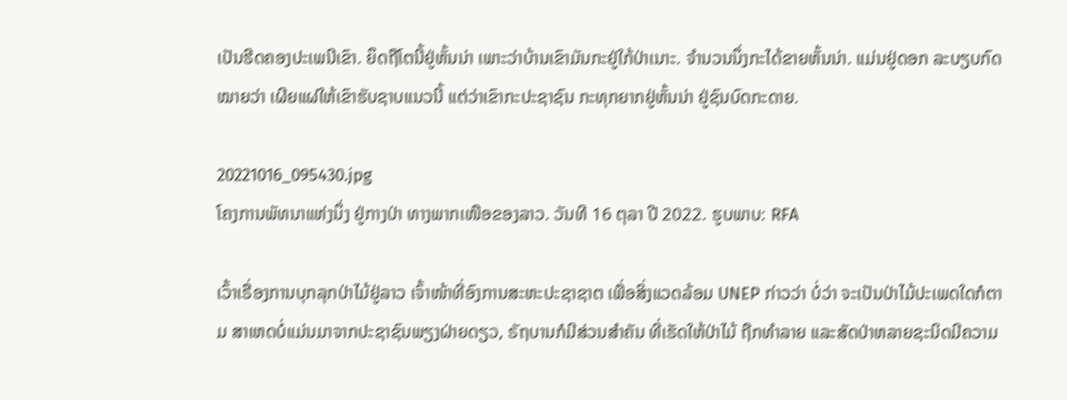ເປັນຮີດຄອງປະເພນີເຂົາ. ຍຶດຖືໂຕນີ້ຢູ່ຫັ້ນນ່າ ເພາະວ່າບ້ານເຂົາມັນກະຢູ່ໃກ້ປ່າເນາະ. ຈໍານວນນຶ່ງກະໄດ້ຂາຍຫັ້ນນ່າ. ແມ່ນຢູ່ດອກ ລະບຽບກົດໝາຍວ່າ ເຜີຍແຜ່ໃຫ້ເຂົາຮັບຊາບແນວນີ້ ແຕ່ວ່າເຂົາກະປະຊາຊົນ ກະທຸກຍາກຢູ່ຫັ້ນນ່າ ຢູ່ຊົນບົດກະດາຍ.

20221016_095430.jpg
ໂຄງການພັທນາແຫ່ງນຶ່ງ ຢູ່ກາງປ່າ ທາງພາກເໜືອຂອງລາວ. ວັນທີ 16 ຕຸລາ ປີ 2022. ຮູບພາບ: RFA

ເວົ້າເຣື່ອງການບຸກລຸກປ່າໄມ້ຢູ່ລາວ ເຈົ້າໜ້າທີ່ອົງການສະຫະປະຊາຊາຕ ເພື່ອສິ່ງແວດລ້ອມ UNEP ກ່າວວ່າ ບໍ່ວ່າ ຈະເປັນປ່າໄມ້ປະເພດໃດກໍຕາມ ສາເຫດບໍ່ແມ່ນມາຈາກປະຊາຊົນພຽງຝ່າຍດຽວ, ຣັຖບານກໍມີສ່ວນສໍາຄັນ ທີ່ເຮັດໃຫ້ປ່າໄມ້ ຖືກທໍາລາຍ ແລະສັດປ່າຫລາຍຊະນິດມີຄວາມ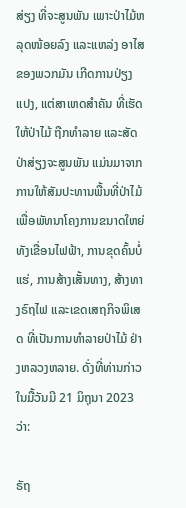ສ່ຽງ ທີ່ຈະສູນພັນ ເພາະປ່າໄມ້ຫລຸດໜ້ອຍລົງ ແລະແຫລ່ງ ອາໄສຂອງພວກມັນ ເກີດການປ່ຽງແປງ, ແຕ່ສາເຫດສໍາຄັນ ທີ່ເຮັດໃຫ້ປ່າໄມ້ ຖືກທໍາລາຍ ແລະສັດປ່າສ່ຽງຈະສູນພັນ ແມ່ນມາຈາກການໃຫ້ສັມປະທານພື້ນທີ່ປ່າໄມ້ ເພື່ອພັທນາໂຄງການຂນາດໃຫຍ່ ທັງເຂື່ອນໄຟຟ້າ, ການຂຸດຄົ້ນບໍ່ແຮ່, ການສ້າງເສັ້ນທາງ, ສ້າງທາງຣົຖໄຟ ແລະເຂດເສຖກິຈພິເສດ ທີ່ເປັນການທໍາລາຍປ່າໄມ້ ຢ່າງຫລວງຫລາຍ. ດັ່ງທີ່ທ່ານກ່າວໃນມື້ວັນມີ 21 ມິຖຸນາ 2023 ວ່າ:

ຣັຖ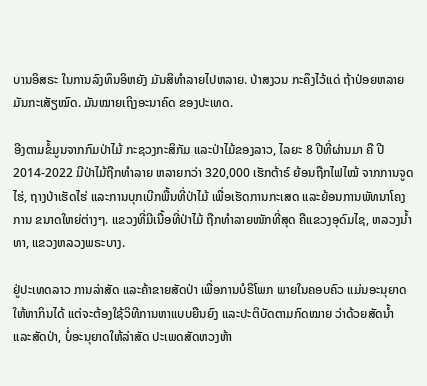ບານອິສຣະ ໃນການລົງທຶນອິຫຍັງ ມັນສິທໍາລາຍໄປຫລາຍ. ປ່າສງວນ ກະຄຶງໄວ້ແດ່ ຖ້າປ່ອຍຫລາຍມັນກະເສັຽໝົດ. ມັນໝາຍເຖິງອະນາຄົດ ຂອງປະເທດ.

ອີງຕາມຂໍ້ມູນຈາກກົມປ່າໄມ້ ກະຊວງກະສິກັມ ແລະປ່າໄມ້ຂອງລາວ, ໄລຍະ 8 ປີທີ່ຜ່ານມາ ຄື ປີ 2014-2022 ມີປ່າໄມ້ຖືກທໍາລາຍ ຫລາຍກວ່າ 320,000 ເຮັກຕ້າຣ໌ ຍ້ອນຖືກໄຟໄໝ້ ຈາກການຈູດໄຮ່, ຖາງປ່າເຮັດໄຮ່ ແລະການບຸກເບີກພື້ນທີ່ປ່າໄມ້ ເພື່ອເຮັດການກະເສດ ແລະຍ້ອນການພັທນາໂຄງການ ຂນາດໃຫຍ່ຕ່າງໆ. ແຂວງທີ່ມີເນື້ອທີ່ປ່າໄມ້ ຖືກທໍາລາຍໜັກທີ່ສຸດ ຄືແຂວງອຸດົມໄຊ, ຫລວງນໍ້າທາ, ແຂວງຫລວງພຣະບາງ.

ຢູ່ປະເທດລາວ ການລ່າສັດ ແລະຄ້າຂາຍສັດປ່າ ເພື່ອການບໍຣິໂພກ ພາຍໃນຄອບຄົວ ແມ່ນອະນຸຍາດ ໃຫ້ຫາກິນໄດ້ ແຕ່ຈະຕ້ອງໃຊ້ວິທີການຫາແບບຍືນຍົງ ແລະປະຕິບັດຕາມກົດໝາຍ ວ່າດ້ວຍສັດນໍ້າ ແລະສັດປ່າ, ບໍ່ອະນຸຍາດໃຫ້ລ່າສັດ ປະເພດສັດຫວງຫ້າ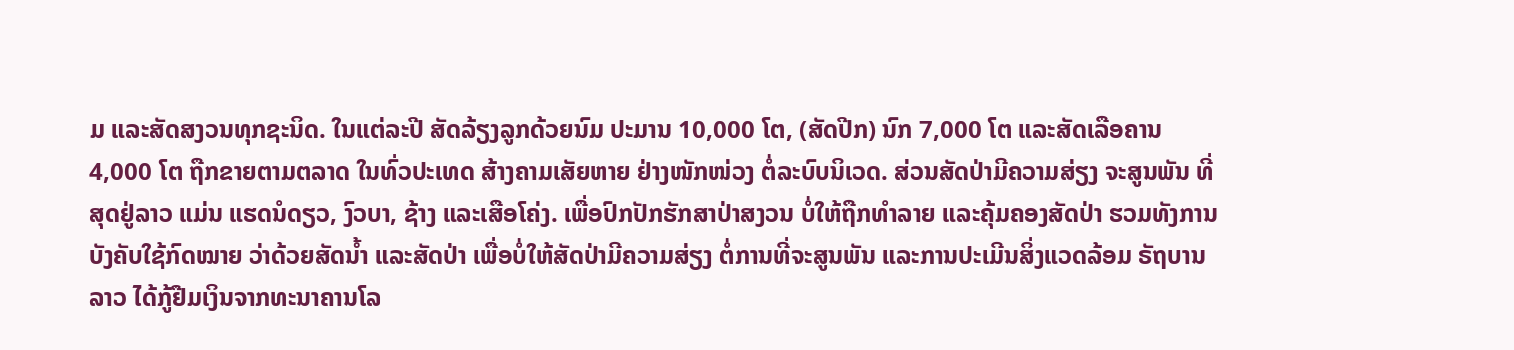ມ ແລະສັດສງວນທຸກຊະນິດ. ໃນແຕ່ລະປີ ສັດລ້ຽງລູກດ້ວຍນົມ ປະມານ 10,000 ໂຕ, (ສັດປີກ) ນົກ 7,000 ໂຕ ແລະສັດເລືອຄານ 4,000 ໂຕ ຖືກຂາຍຕາມຕລາດ ໃນທົ່ວປະເທດ ສ້າງຄາມເສັຍຫາຍ ຢ່າງໜັກໜ່ວງ ຕໍ່ລະບົບນິເວດ. ສ່ວນສັດປ່າມີຄວາມສ່ຽງ ຈະສູນພັນ ທີ່ສຸດຢູ່ລາວ ແມ່ນ ແຮດນໍດຽວ, ງົວບາ, ຊ້າງ ແລະເສືອໂຄ່ງ. ເພື່ອປົກປັກຮັກສາປ່າສງວນ ບໍ່ໃຫ້ຖືກທໍາລາຍ ແລະຄຸ້ມຄອງສັດປ່າ ຮວມທັງການບັງຄັບໃຊ້ກົດໝາຍ ວ່າດ້ວຍສັດນໍ້າ ແລະສັດປ່າ ເພື່ອບໍ່ໃຫ້ສັດປ່າມີຄວາມສ່ຽງ ຕໍ່ການທີ່ຈະສູນພັນ ແລະການປະເມີນສິ່ງແວດລ້ອມ ຣັຖບານລາວ ໄດ້ກູ້ຢືມເງິນຈາກທະນາຄານໂລ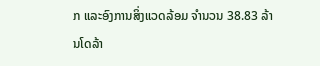ກ ແລະອົງການສິ່ງແວດລ້ອມ ຈໍານວນ 38.83 ລ້ານໂດລ້າ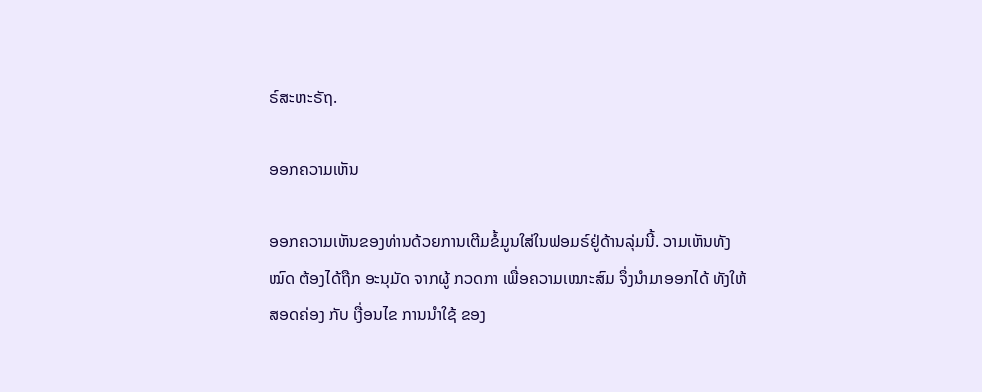ຣ໌ສະຫະຣັຖ.

ອອກຄວາມເຫັນ

ອອກຄວາມເຫັນຂອງທ່ານດ້ວຍການເຕີມຂໍ້ມູນໃສ່ໃນຟອມຣ໌ຢູ່ດ້ານລຸ່ມນີ້. ວາມເຫັນທັງໝົດ ຕ້ອງໄດ້ຖືກ ອະນຸມັດ ຈາກຜູ້ ກວດກາ ເພື່ອຄວາມເໝາະສົມ ຈຶ່ງນໍາມາອອກໄດ້ ທັງໃຫ້ສອດຄ່ອງ ກັບ ເງື່ອນໄຂ ການນຳໃຊ້ ຂອງ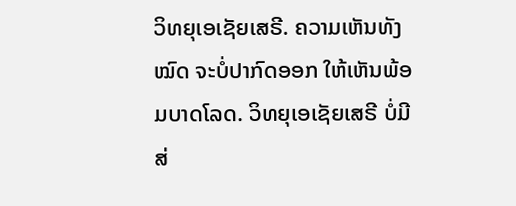ວິທຍຸເອເຊັຍເສຣີ. ຄວາມເຫັນທັງໝົດ ຈະບໍ່ປາກົດອອກ ໃຫ້ເຫັນພ້ອມບາດໂລດ. ວິທຍຸເອເຊັຍເສຣີ ບໍ່ມີສ່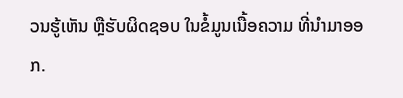ວນຮູ້ເຫັນ ຫຼືຮັບຜິດຊອບ ໃນຂໍ້ມູນເນື້ອຄວາມ ທີ່ນໍາມາອອກ.